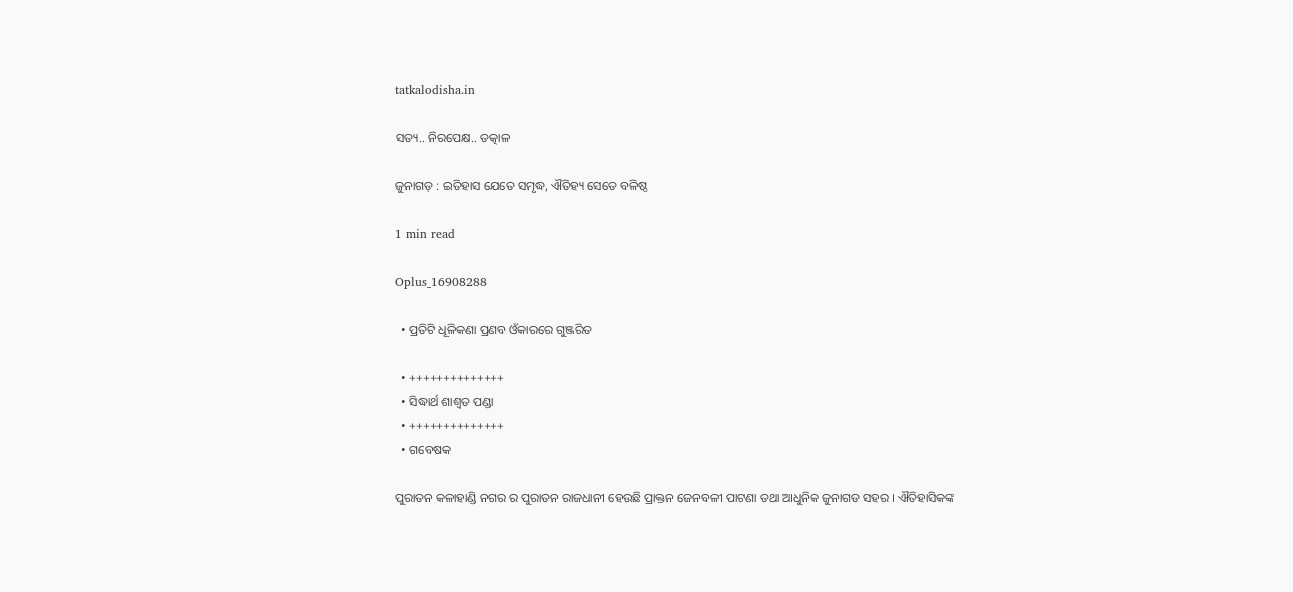tatkalodisha.in

ସତ୍ୟ.. ନିରପେକ୍ଷ.. ତତ୍କାଳ

ଜୁନାଗଡ଼ : ଇତିହାସ ଯେତେ ସମୃଦ୍ଧ, ଐତିହ୍ୟ ସେତେ ବଳିଷ୍ଠ

1 min read

Oplus_16908288

  • ପ୍ରତିଟି ଧୂଳିକଣା ପ୍ରଣବ ଓଁକାରରେ ଗୁଞ୍ଜରିତ

  • ++++++++++++++
  • ସିଦ୍ଧାର୍ଥ ଶାଶ୍ଵତ ପଣ୍ଡା
  • ++++++++++++++
  • ଗବେଷକ

ପୁରାତନ କଳାହାଣ୍ଡି ନଗର ର ପୁରାତନ ରାଜଧାନୀ ହେଉଛି ପ୍ରାକ୍ତନ ଜେନବଳୀ ପାଟଣା ତଥା ଆଧୁନିକ ଜୁନାଗଡ ସହର । ଐତିହାସିକଙ୍କ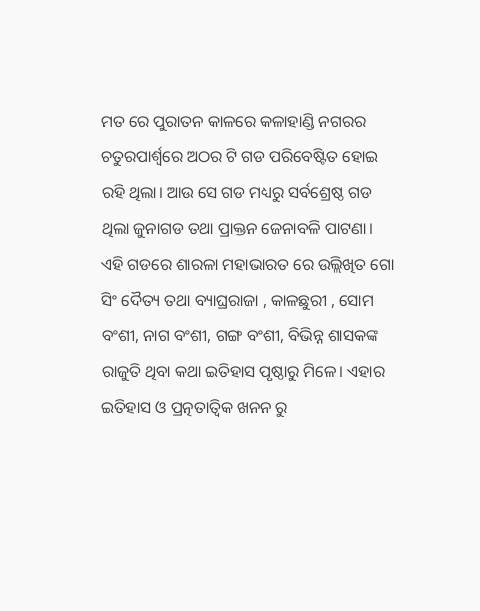ମତ ରେ ପୁରାତନ କାଳରେ କଳାହାଣ୍ଡି ନଗରର ଚତୁରପାର୍ଶ୍ଵରେ ଅଠର ଟି ଗଡ ପରିବେଷ୍ଟିତ ହୋଇ ରହି ଥିଲା। ଆଉ ସେ ଗଡ ମଧ୍ୟରୁ ସର୍ବଶ୍ରେଷ୍ଠ ଗଡ ଥିଲା ଜୁନାଗଡ ତଥା ପ୍ରାକ୍ତନ ଜେନାବଳି ପାଟଣା। ଏହି ଗଡରେ ଶାରଳା ମହାଭାରତ ରେ ଉଲ୍ଲିଖିତ ଗୋ ସିଂ ଦୈତ୍ୟ ତଥା ବ୍ୟାଘ୍ରରାଜା , କାଳଛୁରୀ , ସୋମ ବଂଶୀ, ନାଗ ବଂଶୀ, ଗଙ୍ଗ ବଂଶୀ, ବିଭିନ୍ନ ଶାସକଙ୍କ ରାଜୁତି ଥିବା କଥା ଇତିହାସ ପୃଷ୍ଠାରୁ ମିଳେ। ଏହାର ଇତିହାସ ଓ ପ୍ରତ୍ନତାତ୍ଵିକ ଖନନ ରୁ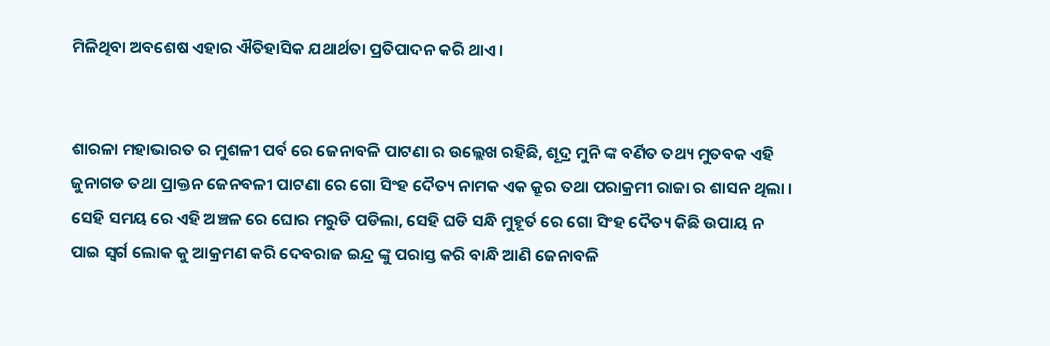ମିଳିଥିବା ଅବଶେଷ ଏହାର ଐତିହାସିକ ଯଥାର୍ଥତା ପ୍ରତିପାଦନ କରି ଥାଏ।


ଶାରଳା ମହାଭାରତ ର ମୁଶଳୀ ପର୍ବ ରେ ଜେନାବଳି ପାଟଣା ର ଉଲ୍ଲେଖ ରହିଛି, ଶୂଦ୍ର ମୁନି ଙ୍କ ବର୍ଣିତ ତଥ୍ୟ ମୁତବକ ଏହି ଜୁନାଗଡ ତଥା ପ୍ରାକ୍ତନ ଜେନବଳୀ ପାଟଣା ରେ ଗୋ ସିଂହ ଦୈତ୍ୟ ନାମକ ଏକ କ୍ରୂର ତଥା ପରାକ୍ରମୀ ରାଜା ର ଶାସନ ଥିଲା । ସେହି ସମୟ ରେ ଏହି ଅଞ୍ଚଳ ରେ ଘୋର ମରୁଡି ପଡିଲା, ସେହି ଘଡି ସନ୍ଧି ମୁହୂର୍ତ ରେ ଗୋ ସିଂହ ଦୈତ୍ୟ କିଛି ଉପାୟ ନ ପାଇ ସ୍ଵର୍ଗ ଲୋକ କୁ ଆକ୍ରମଣ କରି ଦେବରାଜ ଇନ୍ଦ୍ର ଙ୍କୁ ପରାସ୍ତ କରି ବାନ୍ଧି ଆଣି ଜେନାବଳି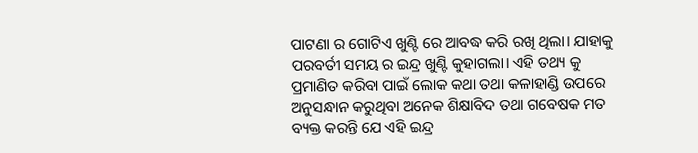ପାଟଣା ର ଗୋଟିଏ ଖୁଣ୍ଟି ରେ ଆବଦ୍ଧ କରି ରଖି ଥିଲା। ଯାହାକୁ ପରବର୍ତୀ ସମୟ ର ଇନ୍ଦ୍ର ଖୁଣ୍ଟି କୁହାଗଲା। ଏହି ତଥ୍ୟ କୁ ପ୍ରମାଣିତ କରିବା ପାଇଁ ଲୋକ କଥା ତଥା କଳାହାଣ୍ଡି ଉପରେ ଅନୁସନ୍ଧାନ କରୁଥିବା ଅନେକ ଶିକ୍ଷାବିଦ ତଥା ଗବେଷକ ମତ ବ୍ୟକ୍ତ କରନ୍ତି ଯେ ଏହି ଇନ୍ଦ୍ର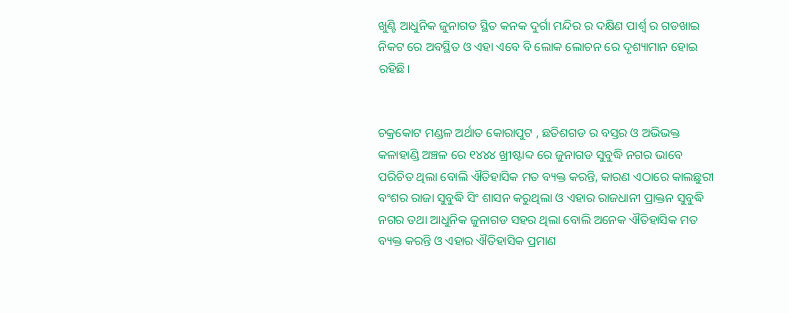ଖୁଣ୍ଟି ଆଧୁନିକ ଜୁନାଗଡ ସ୍ଥିତ କନକ ଦୁର୍ଗା ମନ୍ଦିର ର ଦକ୍ଷିଣ ପାର୍ଶ୍ବ ର ଗଡଖାଇ ନିକଟ ରେ ଅବସ୍ଥିତ ଓ ଏହା ଏବେ ବି ଲୋକ ଲୋଚନ ରେ ଦୃଶ୍ୟାମାନ ହୋଇ ରହିଛି।


ଚକ୍ରକୋଟ ମଣ୍ଡଳ ଅର୍ଥାତ କୋରାପୁଟ , ଛତିଶଗଡ ର ବସ୍ତର ଓ ଅଭିଭକ୍ତ କଳାହାଣ୍ଡି ଅଞ୍ଚଳ ରେ ୧୪୪୪ ଖ୍ରୀଷ୍ଟାବ୍ଦ ରେ ଜୁନାଗଡ ସୁବୁଦ୍ଧି ନଗର ଭାବେ ପରିଚିତ ଥିଲା ବୋଲି ଐତିହାସିକ ମତ ବ୍ୟକ୍ତ କରନ୍ତି, କାରଣ ଏଠାରେ କାଲଛୁରୀ ବଂଶର ରାଜା ସୁବୁଦ୍ଧି ସିଂ ଶାସନ କରୁଥିଲା ଓ ଏହାର ରାଜଧାନୀ ପ୍ରାକ୍ତନ ସୁବୁଦ୍ଧି ନଗର ତଥା ଆଧୁନିକ ଜୁନାଗଡ ସହର ଥିଲା ବୋଲି ଅନେକ ଐତିହାସିକ ମତ ବ୍ୟକ୍ତ କରନ୍ତି ଓ ଏହାର ଐତିହାସିକ ପ୍ରମାଣ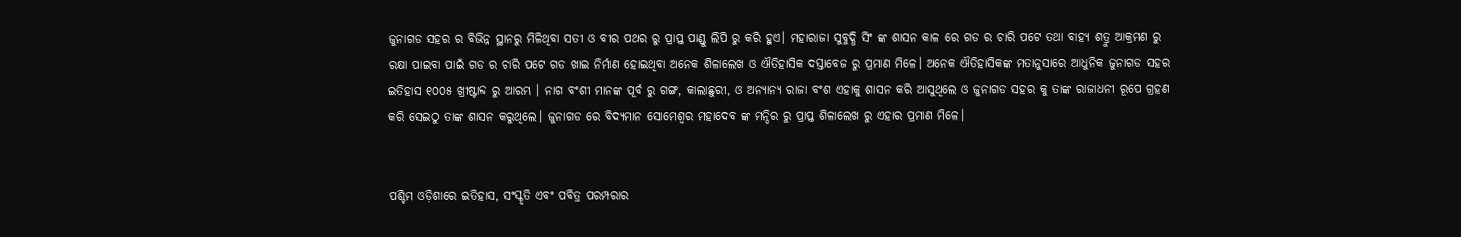ଜୁନାଗଡ ସହର ର ବିଭିନ୍ନ ସ୍ଥାନରୁ ମିଳିଥିବା ସତୀ ଓ ବୀର ପଥର ରୁ ପ୍ରାପ୍ତ ପାଣ୍ଡୁ ଲିପି ରୁ କରି ହୁଏ। ମହାରାଜା ସୁବୁଦ୍ଧି ସିଂ ଙ୍କ ଶାସନ କାଳ ରେ ଗଡ ର ଚାରି ପଟେ ତଥା ବାହ୍ୟ ଶତ୍ରୁ ଆକ୍ରମଣ ରୁ ରକ୍ଷା ପାଇବା ପାଇଁ ଗଡ ର ଚାରି ପଟେ ଗଡ ଖାଇ ନିର୍ମାଣ ହୋଇଥିବା ଅନେକ ଶିଳାଲେଖ ଓ ଐତିହାସିକ ଦସ୍ତାବେଜ ରୁ ପ୍ରମାଣ ମିଳେ। ଅନେକ ଐତିହାସିକଙ୍କ ମତାନୁସାରେ ଆଧୁନିକ ଜୁନାଗଡ ସହର ଇତିହାସ ୧୦୦୫ ଖ୍ରୀଷ୍ଟାବ୍ଦ ରୁ ଆରମ୍ଭ । ନାଗ ବଂଶୀ ମାନଙ୍କ ପୂର୍ବ ରୁ ଗଙ୍ଗ, କାଲାଛୁରୀ, ଓ ଅନ୍ୟାନ୍ୟ ରାଜା ବଂଶ ଏହାକୁ ଶାସନ କରି ଆସୁଥିଲେ ଓ ଜୁନାଗଡ ସହର କୁ ତାଙ୍କ ରାଜାଧନୀ ରୂପେ ଗ୍ରହଣ କରି ସେଇଠୁ ତାଙ୍କ ଶାସନ କରୁଥିଲେ। ଜୁନାଗଡ ରେ ବିଦ୍ୟମାନ ସୋମେଶ୍ଵର ମହାଦେବ ଙ୍କ ମନ୍ଦିର ରୁ ପ୍ରାପ୍ତ ଶିଳାଲେଖ ରୁ ଏହାର ପ୍ରମାଣ ମିଳେ।


ପଶ୍ଚିମ ଓଡ଼ିଶାରେ ଇତିହାସ, ସଂସ୍କୃତି ଏବଂ ପବିତ୍ର ପରମ୍ପରାର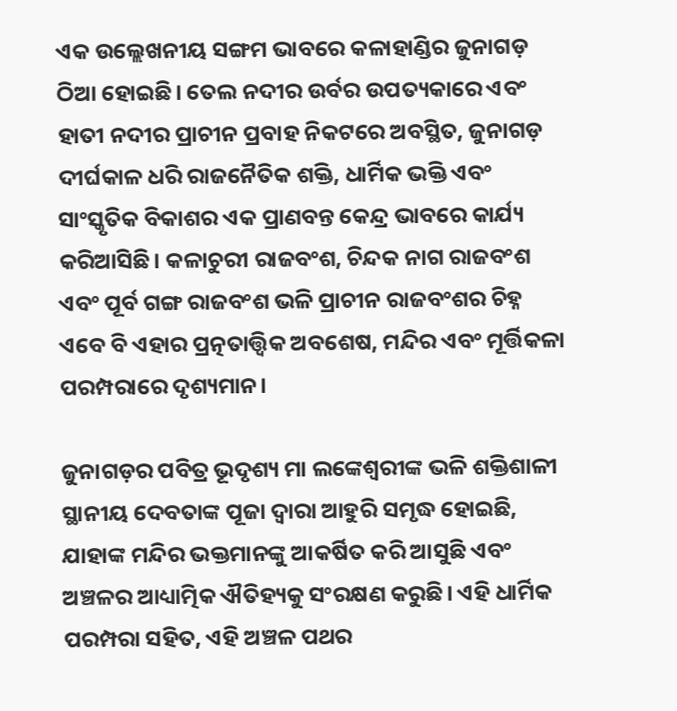ଏକ ଉଲ୍ଲେଖନୀୟ ସଙ୍ଗମ ଭାବରେ କଳାହାଣ୍ଡିର ଜୁନାଗଡ଼ ଠିଆ ହୋଇଛି। ତେଲ ନଦୀର ଉର୍ବର ଉପତ୍ୟକାରେ ଏବଂ ହାତୀ ନଦୀର ପ୍ରାଚୀନ ପ୍ରବାହ ନିକଟରେ ଅବସ୍ଥିତ, ଜୁନାଗଡ଼ ଦୀର୍ଘକାଳ ଧରି ରାଜନୈତିକ ଶକ୍ତି, ଧାର୍ମିକ ଭକ୍ତି ଏବଂ ସାଂସ୍କୃତିକ ବିକାଶର ଏକ ପ୍ରାଣବନ୍ତ କେନ୍ଦ୍ର ଭାବରେ କାର୍ଯ୍ୟ କରିଆସିଛି। କଳାଚୁରୀ ରାଜବଂଶ, ଚିନ୍ଦକ ନାଗ ରାଜବଂଶ ଏବଂ ପୂର୍ବ ଗଙ୍ଗ ରାଜବଂଶ ଭଳି ପ୍ରାଚୀନ ରାଜବଂଶର ଚିହ୍ନ ଏବେ ବି ଏହାର ପ୍ରତ୍ନତାତ୍ତ୍ୱିକ ଅବଶେଷ, ମନ୍ଦିର ଏବଂ ମୂର୍ତ୍ତିକଳା ପରମ୍ପରାରେ ଦୃଶ୍ୟମାନ।

ଜୁନାଗଡ଼ର ପବିତ୍ର ଭୂଦୃଶ୍ୟ ମା ଲଙ୍କେଶ୍ୱରୀଙ୍କ ଭଳି ଶକ୍ତିଶାଳୀ ସ୍ଥାନୀୟ ଦେବତାଙ୍କ ପୂଜା ଦ୍ୱାରା ଆହୁରି ସମୃଦ୍ଧ ହୋଇଛି, ଯାହାଙ୍କ ମନ୍ଦିର ଭକ୍ତମାନଙ୍କୁ ଆକର୍ଷିତ କରି ଆସୁଛି ଏବଂ ଅଞ୍ଚଳର ଆଧ୍ୟାତ୍ମିକ ଐତିହ୍ୟକୁ ସଂରକ୍ଷଣ କରୁଛି। ଏହି ଧାର୍ମିକ ପରମ୍ପରା ସହିତ, ଏହି ଅଞ୍ଚଳ ପଥର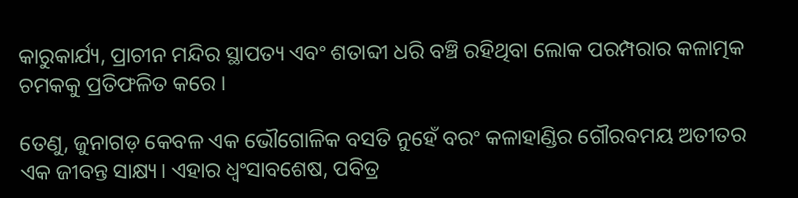କାରୁକାର୍ଯ୍ୟ, ପ୍ରାଚୀନ ମନ୍ଦିର ସ୍ଥାପତ୍ୟ ଏବଂ ଶତାବ୍ଦୀ ଧରି ବଞ୍ଚି ରହିଥିବା ଲୋକ ପରମ୍ପରାର କଳାତ୍ମକ ଚମକକୁ ପ୍ରତିଫଳିତ କରେ।

ତେଣୁ, ଜୁନାଗଡ଼ କେବଳ ଏକ ଭୌଗୋଳିକ ବସତି ନୁହେଁ ବରଂ କଳାହାଣ୍ଡିର ଗୌରବମୟ ଅତୀତର ଏକ ଜୀବନ୍ତ ସାକ୍ଷ୍ୟ। ଏହାର ଧ୍ୱଂସାବଶେଷ, ପବିତ୍ର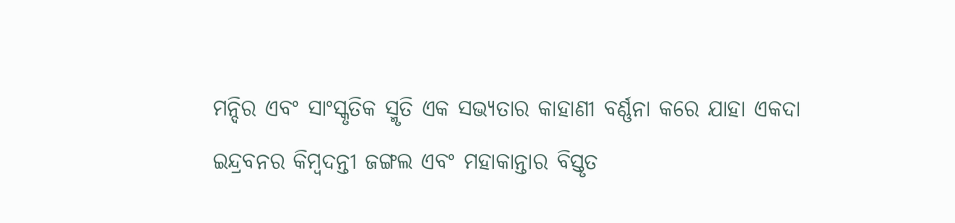ମନ୍ଦିର ଏବଂ ସାଂସ୍କୃତିକ ସ୍ମୃତି ଏକ ସଭ୍ୟତାର କାହାଣୀ ବର୍ଣ୍ଣନା କରେ ଯାହା ଏକଦା ଇନ୍ଦ୍ରବନର କିମ୍ବଦନ୍ତୀ ଜଙ୍ଗଲ ଏବଂ ମହାକାନ୍ତାର ବିସ୍ତୃତ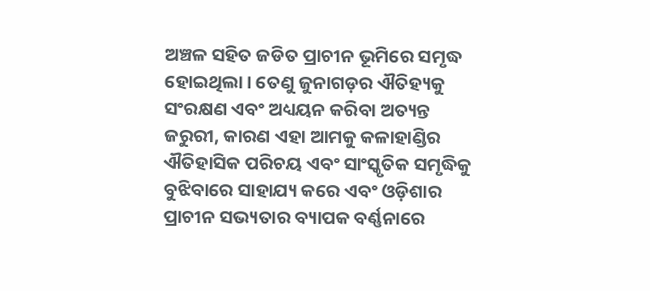ଅଞ୍ଚଳ ସହିତ ଜଡିତ ପ୍ରାଚୀନ ଭୂମିରେ ସମୃଦ୍ଧ ହୋଇଥିଲା। ତେଣୁ ଜୁନାଗଡ଼ର ଐତିହ୍ୟକୁ ସଂରକ୍ଷଣ ଏବଂ ଅଧ୍ୟୟନ କରିବା ଅତ୍ୟନ୍ତ ଜରୁରୀ, କାରଣ ଏହା ଆମକୁ କଳାହାଣ୍ଡିର ଐତିହାସିକ ପରିଚୟ ଏବଂ ସାଂସ୍କୃତିକ ସମୃଦ୍ଧିକୁ ବୁଝିବାରେ ସାହାଯ୍ୟ କରେ ଏବଂ ଓଡ଼ିଶାର ପ୍ରାଚୀନ ସଭ୍ୟତାର ବ୍ୟାପକ ବର୍ଣ୍ଣନାରେ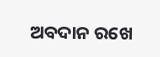ଅବଦାନ ରଖେ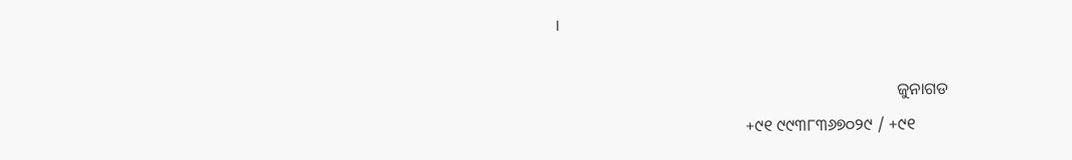।

                                                                                   ଜୁନାଗଡ
                                              +୯୧ ୯୯୩୮୩୬୭୦୨୯ / +୯୧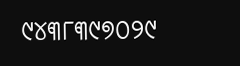୯୪୩୮୩୯୭୦୨୯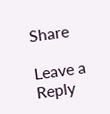Share

Leave a Reply